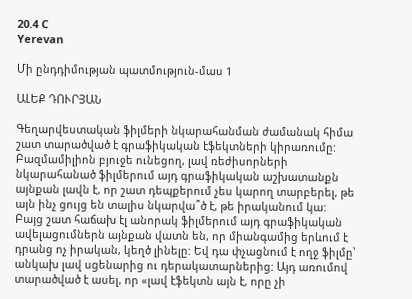20.4 C
Yerevan

Մի ընդդիմության պատմություն-մաս 1

ԱԼԵՔ ԴՈՒՐՅԱՆ

Գեղարվեստական ֆիլմերի նկարահանման ժամանակ հիմա շատ տարածված է գրաֆիկական էֆեկտների կիրառումը: Բազմամիլիոն բյուջե ունեցող, լավ ռեժիսորների նկարահանած ֆիլմերում այդ գրաֆիկական աշխատանքն այնքան լավն է, որ շատ դեպքերում չես կարող տարբերել, թե այն ինչ ցույց են տալիս նկարվա՞ծ է, թե իրականում կա: Բայց շատ հաճախ էլ անորակ ֆիլմերում այդ գրաֆիկական ավելացումներն այնքան վատն են, որ միանգամից երևում է դրանց ոչ իրական, կեղծ լինելը: Եվ դա փչացնում է ողջ ֆիլմը՝ անկախ լավ սցենարից ու դերակատարներից: Այդ առումով տարածված է ասել, որ «լավ էֆեկտն այն է, որը չի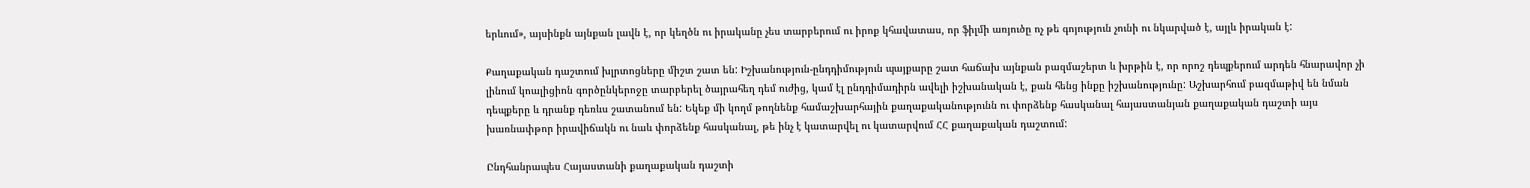երևում», այսինքն այնքան լավն է, որ կեղծն ու իրականը չես տարբերում ու իրոք կհավատաս, որ ֆիլմի առյուծը ոչ թե գոյություն չունի ու նկարված է, այլև իրական է:

Քաղաքական դաշտում խլրտոցները միշտ շատ են: Իշխանություն-ընդդիմություն պայքարը շատ հաճախ այնքան բազմաշերտ և խրթին է, որ որոշ դեպքերում արդեն հնարավոր չի լինում կոալիցիոն գործընկերոջը տարբերել ծայրահեղ դեմ ուժից, կամ էլ ընդդիմադիրն ավելի իշխանական է, քան հենց ինքը իշխանությունը: Աշխարհում բազմաթիվ են նման դեպքերը և դրանք դեռևս շատանում են: Եկեք մի կողմ թողնենք համաշխարհային քաղաքականությունն ու փորձենք հասկանալ հայաստանյան քաղաքական դաշտի այս խառնափթոր իրավիճակն ու նաև փորձենք հասկանալ, թե ինչ է կատարվել ու կատարվում ՀՀ քաղաքական դաշտում:

Ընդհանրապես Հայաստանի քաղաքական դաշտի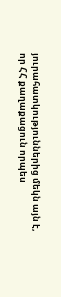յուրահատկություններից մեկն այն է, որ ՀՀ քաղաքացուն որպես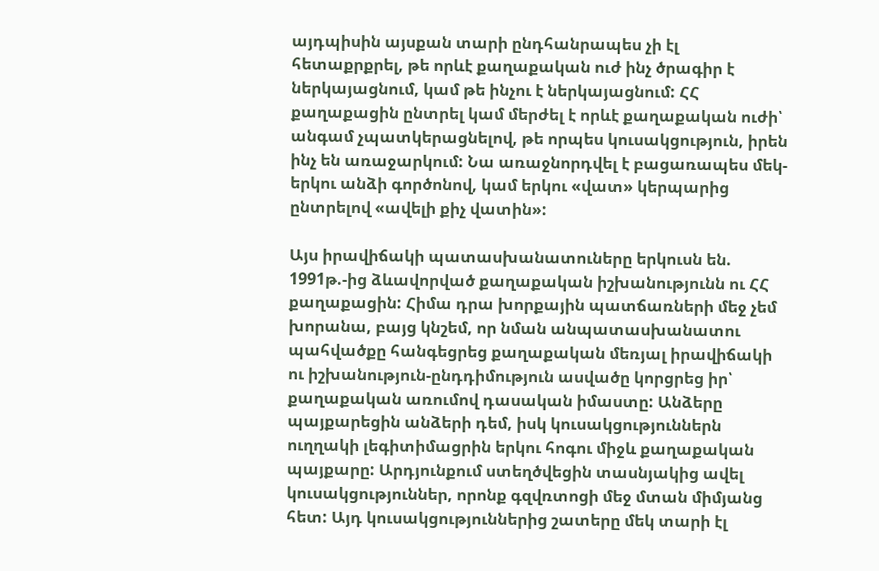այդպիսին այսքան տարի ընդհանրապես չի էլ հետաքրքրել, թե որևէ քաղաքական ուժ ինչ ծրագիր է ներկայացնում, կամ թե ինչու է ներկայացնում: ՀՀ քաղաքացին ընտրել կամ մերժել է որևէ քաղաքական ուժի՝ անգամ չպատկերացնելով, թե որպես կուսակցություն, իրեն ինչ են առաջարկում: Նա առաջնորդվել է բացառապես մեկ-երկու անձի գործոնով, կամ երկու «վատ» կերպարից ընտրելով «ավելի քիչ վատին»:

Այս իրավիճակի պատասխանատուները երկուսն են.  1991թ.-ից ձևավորված քաղաքական իշխանությունն ու ՀՀ քաղաքացին: Հիմա դրա խորքային պատճառների մեջ չեմ խորանա, բայց կնշեմ, որ նման անպատասխանատու պահվածքը հանգեցրեց քաղաքական մեռյալ իրավիճակի ու իշխանություն-ընդդիմություն ասվածը կորցրեց իր՝ քաղաքական առումով դասական իմաստը: Անձերը պայքարեցին անձերի դեմ, իսկ կուսակցություններն ուղղակի լեգիտիմացրին երկու հոգու միջև քաղաքական պայքարը: Արդյունքում ստեղծվեցին տասնյակից ավել կուսակցություններ, որոնք գզվռտոցի մեջ մտան միմյանց հետ: Այդ կուսակցություններից շատերը մեկ տարի էլ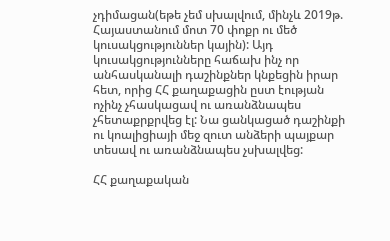չդիմացան(եթե չեմ սխալվում, մինչև 2019թ. Հայաստանում մոտ 70 փոքր ու մեծ կուսակցություններ կային): Այդ կուսակցությունները հաճախ ինչ որ անհասկանալի դաշինքներ կնքեցին իրար հետ, որից ՀՀ քաղաքացին ըստ էության ոչինչ չհասկացավ ու առանձնապես չհետաքրքրվեց էլ: Նա ցանկացած դաշինքի ու կոալիցիայի մեջ զուտ անձերի պայքար տեսավ ու առանձնապես չսխալվեց:

ՀՀ քաղաքական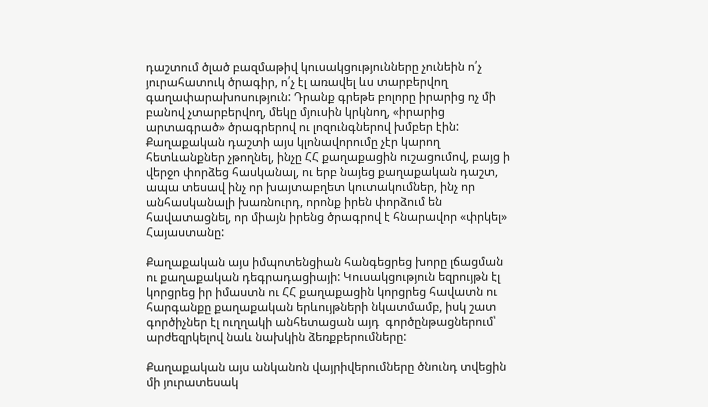դաշտում ծլած բազմաթիվ կուսակցությունները չունեին ո՛չ յուրահատուկ ծրագիր, ո՛չ էլ առավել ևս տարբերվող գաղափարախոսություն: Դրանք գրեթե բոլորը իրարից ոչ մի բանով չտարբերվող, մեկը մյուսին կրկնող, «իրարից արտագրած» ծրագրերով ու լոզունգներով խմբեր էին: Քաղաքական դաշտի այս կլոնավորումը չէր կարող հետևանքներ չթողնել, ինչը ՀՀ քաղաքացին ուշացումով, բայց ի վերջո փորձեց հասկանալ, ու երբ նայեց քաղաքական դաշտ, ապա տեսավ ինչ որ խայտաբղետ կուտակումներ, ինչ որ անհասկանալի խառնուրդ, որոնք իրեն փորձում են հավատացնել, որ միայն իրենց ծրագրով է հնարավոր «փրկել» Հայաստանը:

Քաղաքական այս իմպոտենցիան հանգեցրեց խորը լճացման ու քաղաքական դեգրադացիայի: Կուսակցություն եզրույթն էլ կորցրեց իր իմաստն ու ՀՀ քաղաքացին կորցրեց հավատն ու հարգանքը քաղաքական երևույթների նկատմամբ, իսկ շատ գործիչներ էլ ուղղակի անհետացան այդ  գործընթացներում՝ արժեզրկելով նաև նախկին ձեռքբերումները:

Քաղաքական այս անկանոն վայրիվերումները ծնունդ տվեցին մի յուրատեսակ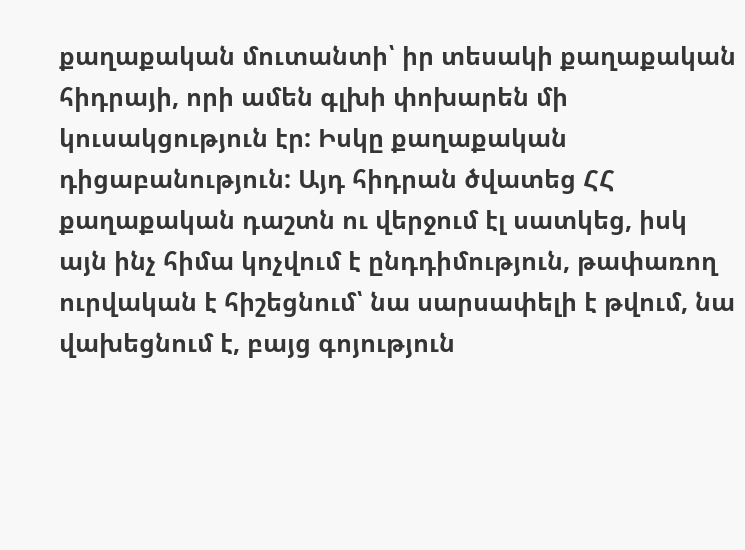քաղաքական մուտանտի՝ իր տեսակի քաղաքական հիդրայի, որի ամեն գլխի փոխարեն մի կուսակցություն էր: Իսկը քաղաքական դիցաբանություն: Այդ հիդրան ծվատեց ՀՀ քաղաքական դաշտն ու վերջում էլ սատկեց, իսկ այն ինչ հիմա կոչվում է ընդդիմություն, թափառող ուրվական է հիշեցնում՝ նա սարսափելի է թվում, նա վախեցնում է, բայց գոյություն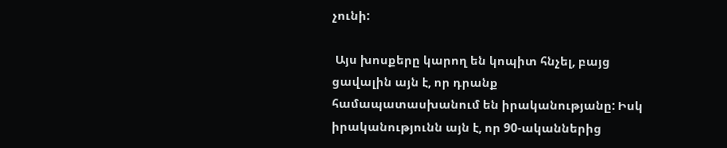չունի:

 Այս խոսքերը կարող են կոպիտ հնչել, բայց ցավալին այն է, որ դրանք համապատասխանում են իրականությանը: Իսկ իրականությունն այն է, որ 90-ականներից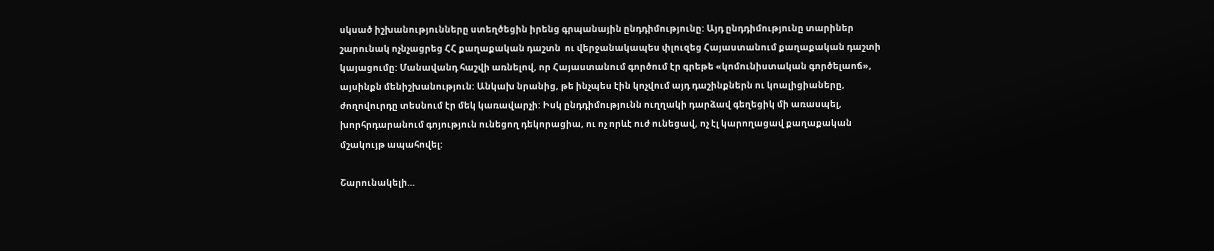սկսած իշխանությունները ստեղծեցին իրենց գրպանային ընդդիմությունը: Այդ ընդդիմությունը տարիներ շարունակ ոչնչացրեց ՀՀ քաղաքական դաշտն  ու վերջանակապես փլուզեց Հայաստանում քաղաքական դաշտի կայացումը: Մանավանդ հաշվի առնելով, որ Հայաստանում գործում էր գրեթե «կոմունիստական գործելաոճ», այսինքն մենիշխանություն: Անկախ նրանից, թե ինչպես էին կոչվում այդ դաշինքներն ու կոալիցիաները, ժողովուրդը տեսնում էր մեկ կառավարչի: Իսկ ընդդիմությունն ուղղակի դարձավ գեղեցիկ մի առասպել, խորհրդարանում գոյություն ունեցող դեկորացիա, ու ոչ որևէ ուժ ունեցավ, ոչ էլ կարողացավ քաղաքական մշակույթ ապահովել:

Շարունակելի…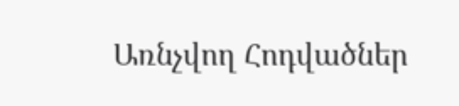Առնչվող Հոդվածներ